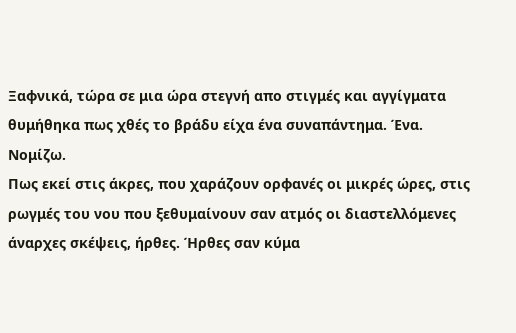Ξαφνικά, τώρα σε μια ώρα στεγνή απο στιγμές και αγγίγματα θυμήθηκα πως χθές το βράδυ είχα ένα συναπάντημα. Ένα.
Νομίζω.
Πως εκεί στις άκρες, που χαράζουν ορφανές οι μικρές ώρες, στις ρωγμές του νου που ξεθυμαίνουν σαν ατμός οι διαστελλόμενες άναρχες σκέψεις, ήρθες. Ήρθες σαν κύμα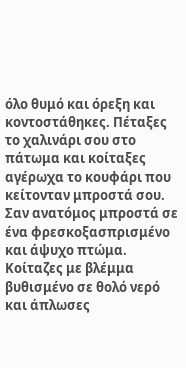όλο θυμό και όρεξη και κοντοστάθηκες. Πέταξες το χαλινάρι σου στο πάτωμα και κοίταξες αγέρωχα το κουφάρι που κείτονταν μπροστά σου. Σαν ανατόμος μπροστά σε ένα φρεσκοξασπρισμένο και άψυχο πτώμα. Κοίταζες με βλέμμα βυθισμένο σε θολό νερό και άπλωσες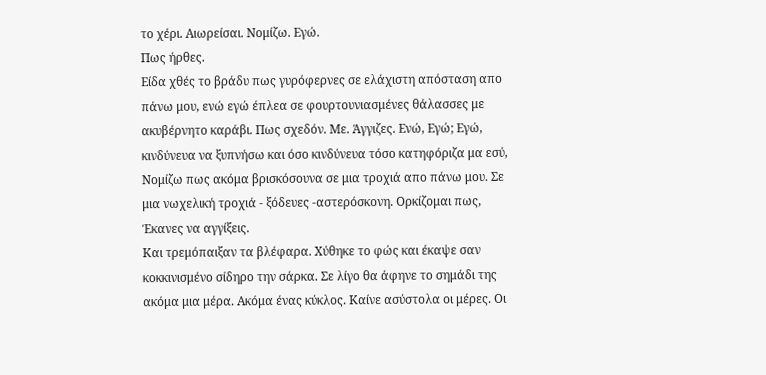το χέρι. Αιωρείσαι. Νομίζω. Εγώ.
Πως ήρθες.
Είδα χθές το βράδυ πως γυρόφερνες σε ελάχιστη απόσταση απο πάνω μου, ενώ εγώ έπλεα σε φουρτουνιασμένες θάλασσες με ακυβέρνητο καράβι. Πως σχεδόν. Με. Άγγιζες. Ενώ, Εγώ; Εγώ, κινδύνευα να ξυπνήσω και όσο κινδύνευα τόσο κατηφόριζα μα εσύ, Νομίζω πως ακόμα βρισκόσουνα σε μια τροχιά απο πάνω μου. Σε μια νωχελική τροχιά - ξόδευες -αστερόσκονη. Ορκίζομαι πως,
Έκανες να αγγίξεις.
Και τρεμόπαιξαν τα βλέφαρα. Χύθηκε το φώς και έκαψε σαν κοκκινισμένο σίδηρο την σάρκα. Σε λίγο θα άφηνε το σημάδι της ακόμα μια μέρα. Ακόμα ένας κύκλος. Καίνε ασύστολα οι μέρες. Οι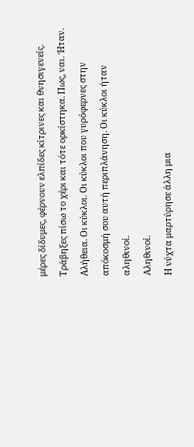μέρες δίδυμες, φέρνουν ελπίδες κίτρινες και θνησιγενείς. Τράβηξες πίσω το χέρι και τότε ορκίστηκα. Πως, ναι. Ήταν. Αλήθεια. Οι κύκλοι. Οι κύκλοι που γυρόφερνες στην απόκοσμή σου αυτή περιπλάνηση. Οι κύκλοι ήταν αληθινοί.
Αληθινοί.
Η νύχτα μαρτύρησε άλλη μια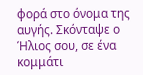φορά στο όνομα της αυγής. Σκόνταψε ο Ήλιος σου, σε ένα κομμάτι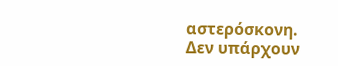αστερόσκονη.
Δεν υπάρχουν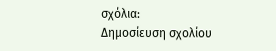σχόλια:
Δημοσίευση σχολίου